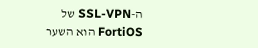ה-SSL-VPN של FortiOS הוא השער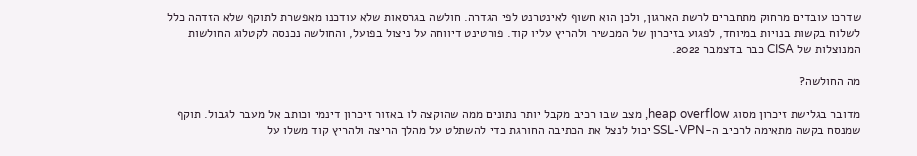שדרכו עובדים מרחוק מתחברים לרשת הארגון, ולכן הוא חשוף לאינטרנט לפי הגדרה. חולשה בגרסאות שלא עודכנו מאפשרת לתוקף שלא הזדהה כלל לשלוח בקשות בנויות במיוחד, לפגוע בזיכרון של המכשיר ולהריץ עליו קוד. פורטינט דיווחה על ניצול בפועל, והחולשה נכנסה לקטלוג החולשות המנוצלות של CISA כבר בדצמבר 2022.

מה החולשה?

מדובר בגלישת זיכרון מסוג heap overflow, מצב שבו רכיב מקבל יותר נתונים ממה שהוקצה לו באזור זיכרון דינמי וכותב אל מעבר לגבול. תוקף שמנסח בקשה מתאימה לרכיב ה-SSL-VPN יכול לנצל את הכתיבה החורגת כדי להשתלט על מהלך הריצה ולהריץ קוד משלו על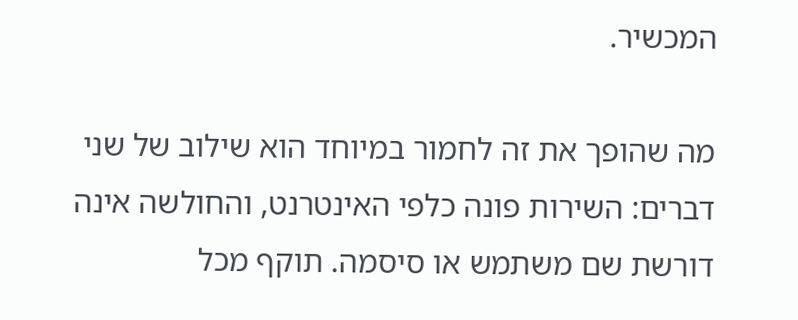המכשיר.

מה שהופך את זה לחמור במיוחד הוא שילוב של שני דברים: השירות פונה כלפי האינטרנט, והחולשה אינה דורשת שם משתמש או סיסמה. תוקף מכל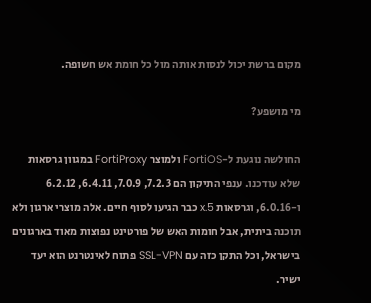מקום ברשת יכול לנסות אותה מול כל חומת אש חשופה.

מי מושפע?

החולשה נוגעת ל-FortiOS ולמוצר FortiProxy במגוון גרסאות שלא עודכנו. ענפי התיקון הם 7.2.3, 7.0.9, 6.4.11, 6.2.12 ו-6.0.16, וגרסאות 5.x כבר הגיעו לסוף חיים. אלה מוצרי ארגון ולא תוכנה ביתית, אבל חומות האש של פורטינט נפוצות מאוד בארגונים בישראל, וכל התקן כזה עם SSL-VPN פתוח לאינטרנט הוא יעד ישיר.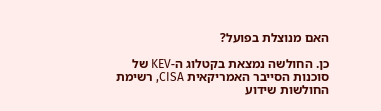האם מנוצלת בפועל?

כן. החולשה נמצאת בקטלוג ה-KEV של סוכנות הסייבר האמריקאית CISA, רשימת החולשות שידוע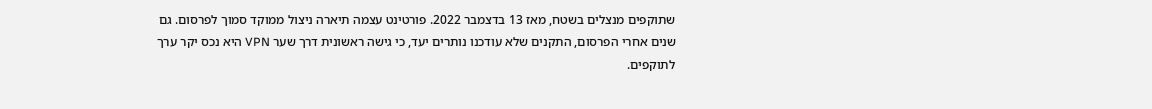שתוקפים מנצלים בשטח, מאז 13 בדצמבר 2022. פורטינט עצמה תיארה ניצול ממוקד סמוך לפרסום. גם שנים אחרי הפרסום, התקנים שלא עודכנו נותרים יעד, כי גישה ראשונית דרך שער VPN היא נכס יקר ערך לתוקפים.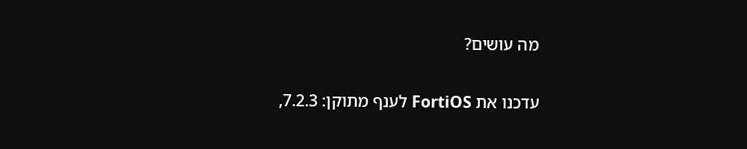מה עושים?

עדכנו את FortiOS לענף מתוקן: 7.2.3,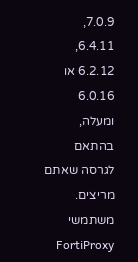7.0.9, 6.4.11, 6.2.12 או 6.0.16 ומעלה, בהתאם לגרסה שאתם מריצים. משתמשי FortiProxy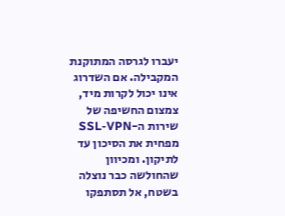יעברו לגרסה המתוקנת המקבילה. אם השדרוג אינו יכול לקרות מיד, צמצום החשיפה של שירות ה-SSL-VPN מפחית את הסיכון עד לתיקון. ומכיוון שהחולשה כבר נוצלה בשטח, אל תסתפקו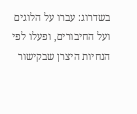בשדרוג: עברו על הלוגים ועל החיבורים, ופעלו לפי הנחיות היצרן שבקישור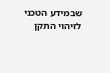שבמידע הטכני לזיהוי התקן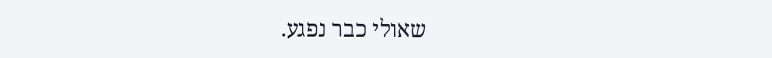שאולי כבר נפגע.